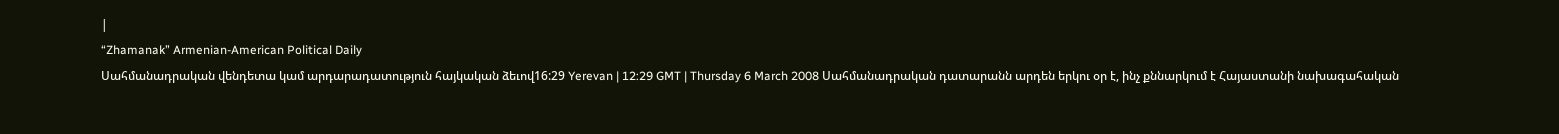|
“Zhamanak” Armenian-American Political Daily
Սահմանադրական վենդետա կամ արդարադատություն հայկական ձեւով16:29 Yerevan | 12:29 GMT | Thursday 6 March 2008 Սահմանադրական դատարանն արդեն երկու օր է, ինչ քննարկում է Հայաստանի նախագահական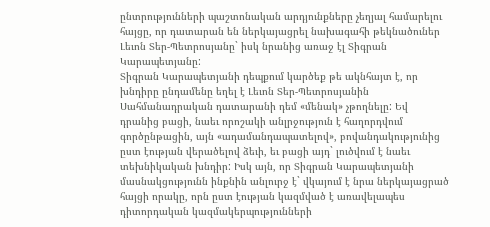ընտրությունների պաշտոնական արդյունքները չեղյալ համարելու հայցը, որ դատարան են ներկայացրել նախագահի թեկնածուներ Լեւոն Տեր-Պետրոսյանը` իսկ նրանից առաջ էլ Տիգրան Կարապետյանը:
Տիգրան Կարապետյանի դեպքում կարծեք թե ակնհայտ է, որ խնդիրը ընդամենը եղել է Լեւոն Տեր-Պետրոսյանին Սահմանադրական դատարանի դեմ «մենակ» չթողնելը: Եվ դրանից բացի, նաեւ որոշակի անլրջություն է հաղորդվում գործընթացին, այն «ադամանդապատելով», բովանդակությունից ըստ էության վերածելով ձեւի, եւ բացի այդ` լուծվում է նաեւ տեխնիկական խնդիր: Իսկ այն, որ Տիգրան Կարապետյանի մասնակցությունն ինքնին անլուրջ է` վկայում է նրա ներկայացրած հայցի որակը, որն ըստ էության կազմված է առավելապես դիտորդական կազմակերպությունների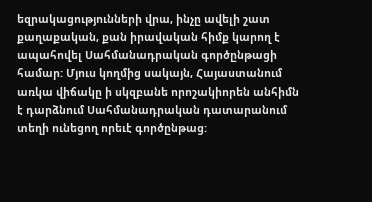եզրակացությունների վրա, ինչը ավելի շատ քաղաքական, քան իրավական հիմք կարող է ապահովել Սահմանադրական գործընթացի համար: Մյուս կողմից սակայն, Հայաստանում առկա վիճակը ի սկզբանե որոշակիորեն անհիմն է դարձնում Սահմանադրական դատարանում տեղի ունեցող որեւէ գործընթաց: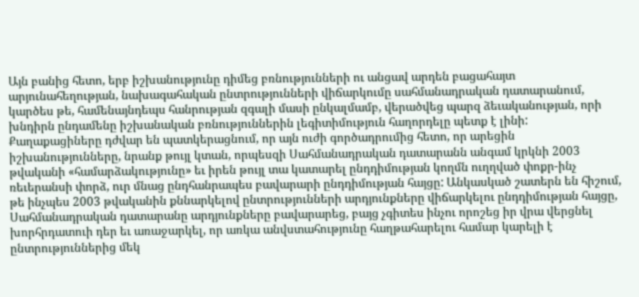Այն բանից հետո, երբ իշխանությունը դիմեց բռնությունների ու անցավ արդեն բացահայտ արյունահեղության, նախագահական ընտրությունների վիճարկումը սահմանադրական դատարանում, կարծես թե, համենայնդեպս հանրության զգալի մասի ընկալմամբ, վերածվեց պարզ ձեւականության, որի խնդիրն ընդամենը իշխանական բռնություններին լեգիտիմություն հաղորդելը պետք է լինի: Քաղաքացիները դժվար են պատկերացնում, որ այն ուժի գործադրումից հետո, որ արեցին իշխանությունները, նրանք թույլ կտան, որպեսզի Սահմանադրական դատարանն անգամ կրկնի 2003 թվականի «համարձակությունը» եւ իրեն թույլ տա կատարել ընդդիմության կողմն ուղղված փոքր-ինչ ռեւերանսի փորձ, ուր մնաց ընդհանրապես բավարարի ընդդիմության հայցը: Անկասկած շատերն են հիշում, թե ինչպես 2003 թվականին քննարկելով ընտրությունների արդյունքները վիճարկելու ընդդիմության հայցը, Սահմանադրական դատարանը արդյունքները բավարարեց, բայց չգիտես ինչու որոշեց իր վրա վերցնել խորհրդատուի դեր եւ առաջարկել, որ առկա անվստահությունը հաղթահարելու համար կարելի է ընտրություններից մեկ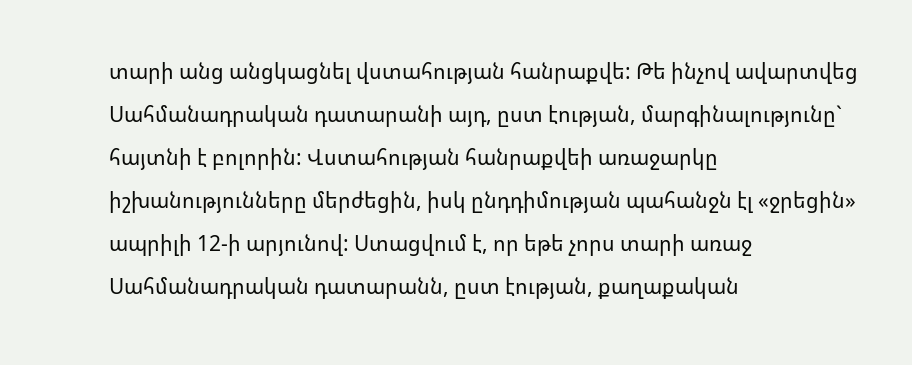տարի անց անցկացնել վստահության հանրաքվե: Թե ինչով ավարտվեց Սահմանադրական դատարանի այդ, ըստ էության, մարգինալությունը` հայտնի է բոլորին: Վստահության հանրաքվեի առաջարկը իշխանությունները մերժեցին, իսկ ընդդիմության պահանջն էլ «ջրեցին» ապրիլի 12-ի արյունով: Ստացվում է, որ եթե չորս տարի առաջ Սահմանադրական դատարանն, ըստ էության, քաղաքական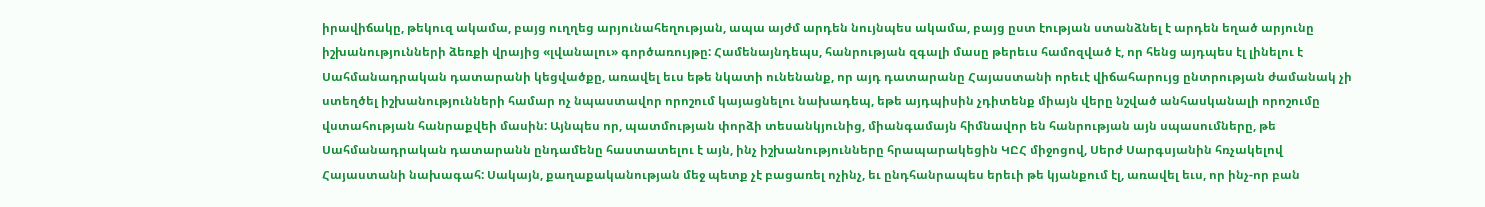իրավիճակը, թեկուզ ակամա, բայց ուղղեց արյունահեղության, ապա այժմ արդեն նույնպես ակամա, բայց ըստ էության ստանձնել է արդեն եղած արյունը իշխանությունների ձեռքի վրայից «լվանալու» գործառույթը: Համենայնդեպս, հանրության զգալի մասը թերեւս համոզված է, որ հենց այդպես էլ լինելու է Սահմանադրական դատարանի կեցվածքը, առավել եւս եթե նկատի ունենանք, որ այդ դատարանը Հայաստանի որեւէ վիճահարույց ընտրության ժամանակ չի ստեղծել իշխանությունների համար ոչ նպաստավոր որոշում կայացնելու նախադեպ, եթե այդպիսին չդիտենք միայն վերը նշված անհասկանալի որոշումը վստահության հանրաքվեի մասին: Այնպես որ, պատմության փորձի տեսանկյունից, միանգամայն հիմնավոր են հանրության այն սպասումները, թե Սահմանադրական դատարանն ընդամենը հաստատելու է այն, ինչ իշխանությունները հրապարակեցին ԿԸՀ միջոցով, Սերժ Սարգսյանին հռչակելով Հայաստանի նախագահ: Սակայն, քաղաքականության մեջ պետք չէ բացառել ոչինչ, եւ ընդհանրապես երեւի թե կյանքում էլ, առավել եւս, որ ինչ-որ բան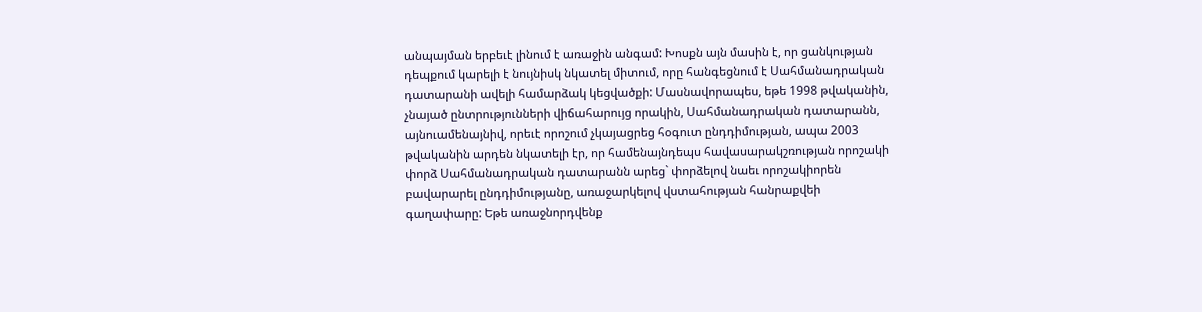անպայման երբեւէ լինում է առաջին անգամ: Խոսքն այն մասին է, որ ցանկության դեպքում կարելի է նույնիսկ նկատել միտում, որը հանգեցնում է Սահմանադրական դատարանի ավելի համարձակ կեցվածքի: Մասնավորապես, եթե 1998 թվականին, չնայած ընտրությունների վիճահարույց որակին, Սահմանադրական դատարանն, այնուամենայնիվ, որեւէ որոշում չկայացրեց հօգուտ ընդդիմության, ապա 2003 թվականին արդեն նկատելի էր, որ համենայնդեպս հավասարակշռության որոշակի փորձ Սահմանադրական դատարանն արեց` փորձելով նաեւ որոշակիորեն բավարարել ընդդիմությանը, առաջարկելով վստահության հանրաքվեի գաղափարը: Եթե առաջնորդվենք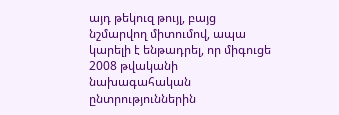այդ թեկուզ թույլ, բայց նշմարվող միտումով, ապա կարելի է ենթադրել, որ միգուցե 2008 թվականի նախագահական ընտրություններին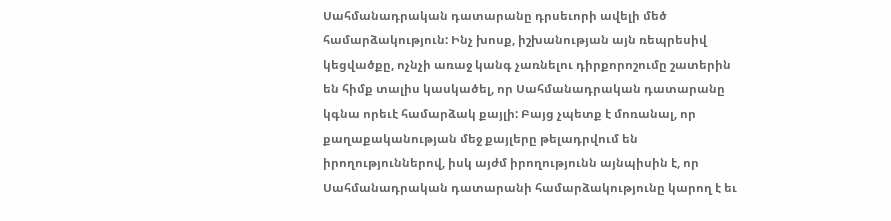Սահմանադրական դատարանը դրսեւորի ավելի մեծ համարձակություն: Ինչ խոսք, իշխանության այն ռեպրեսիվ կեցվածքը, ոչնչի առաջ կանգ չառնելու դիրքորոշումը շատերին են հիմք տալիս կասկածել, որ Սահմանադրական դատարանը կգնա որեւէ համարձակ քայլի: Բայց չպետք է մոռանալ, որ քաղաքականության մեջ քայլերը թելադրվում են իրողություններով, իսկ այժմ իրողությունն այնպիսին է, որ Սահմանադրական դատարանի համարձակությունը կարող է եւ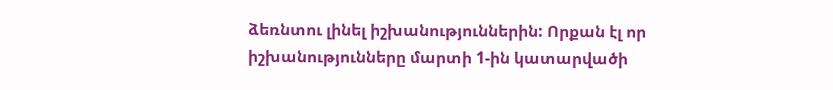ձեռնտու լինել իշխանություններին: Որքան էլ որ իշխանությունները մարտի 1-ին կատարվածի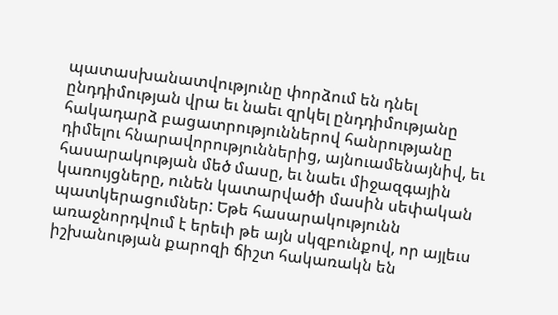պատասխանատվությունը փորձում են դնել ընդդիմության վրա եւ նաեւ զրկել ընդդիմությանը հակադարձ բացատրություններով հանրությանը դիմելու հնարավորություններից, այնուամենայնիվ, եւ հասարակության մեծ մասը, եւ նաեւ միջազգային կառույցները, ունեն կատարվածի մասին սեփական պատկերացումներ: Եթե հասարակությունն առաջնորդվում է երեւի թե այն սկզբունքով, որ այլեւս իշխանության քարոզի ճիշտ հակառակն են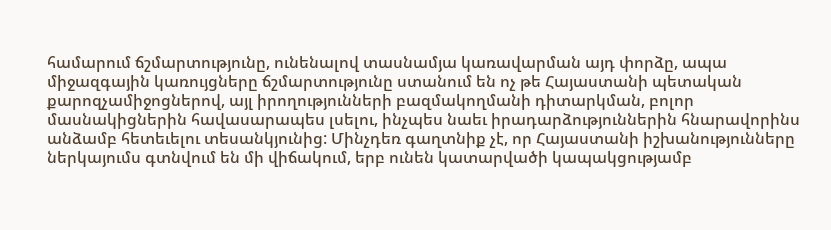համարում ճշմարտությունը, ունենալով տասնամյա կառավարման այդ փորձը, ապա միջազգային կառույցները ճշմարտությունը ստանում են ոչ թե Հայաստանի պետական քարոզչամիջոցներով, այլ իրողությունների բազմակողմանի դիտարկման, բոլոր մասնակիցներին հավասարապես լսելու, ինչպես նաեւ իրադարձություններին հնարավորինս անձամբ հետեւելու տեսանկյունից: Մինչդեռ գաղտնիք չէ, որ Հայաստանի իշխանությունները ներկայումս գտնվում են մի վիճակում, երբ ունեն կատարվածի կապակցությամբ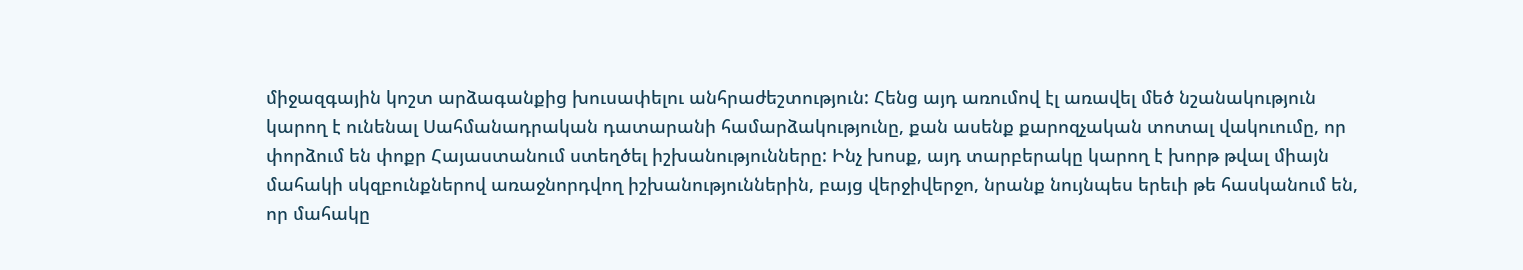միջազգային կոշտ արձագանքից խուսափելու անհրաժեշտություն: Հենց այդ առումով էլ առավել մեծ նշանակություն կարող է ունենալ Սահմանադրական դատարանի համարձակությունը, քան ասենք քարոզչական տոտալ վակուումը, որ փորձում են փոքր Հայաստանում ստեղծել իշխանությունները: Ինչ խոսք, այդ տարբերակը կարող է խորթ թվալ միայն մահակի սկզբունքներով առաջնորդվող իշխանություններին, բայց վերջիվերջո, նրանք նույնպես երեւի թե հասկանում են, որ մահակը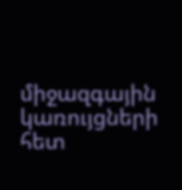միջազգային կառույցների հետ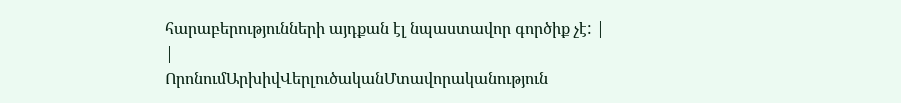հարաբերությունների այդքան էլ նպաստավոր գործիք չէ: |
|
ՈրոնումԱրխիվՎերլուծականՄտավորականություն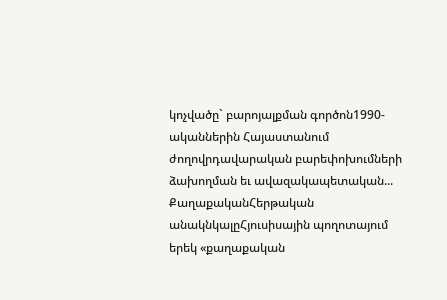կոչվածը` բարոյալքման գործոն1990-ականներին Հայաստանում ժողովրդավարական բարեփոխումների ձախողման եւ ավազակապետական... ՔաղաքականՀերթական անակնկալըՀյուսիսային պողոտայում երեկ «քաղաքական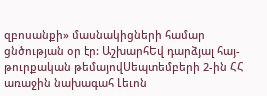զբոսանքի» մասնակիցների համար ցնծության օր էր: ԱշխարհԵվ դարձյալ հայ-թուրքական թեմայովՍեպտեմբերի 2-ին ՀՀ առաջին նախագահ Լեւոն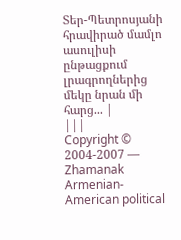Տեր-Պետրոսյանի հրավիրած մամլո ասուլիսի ընթացքում լրագրողներից մեկը նրան մի հարց... |
|||
Copyright © 2004-2007 — Zhamanak Armenian-American political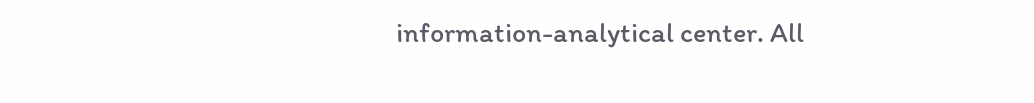information-analytical center. All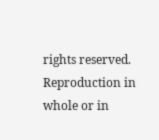rights reserved. Reproduction in whole or in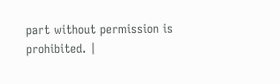part without permission is prohibited. |